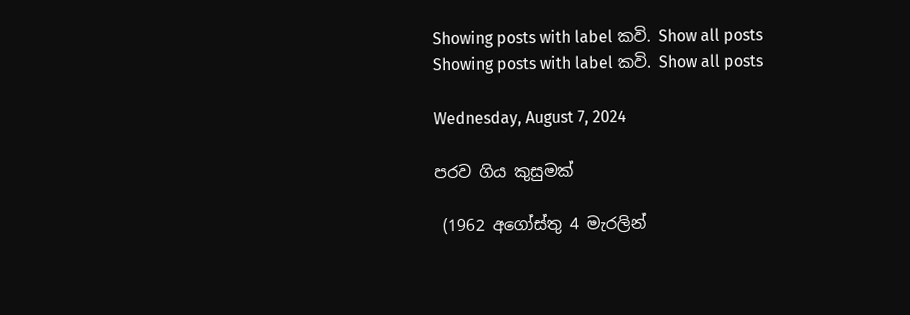Showing posts with label කවි. Show all posts
Showing posts with label කවි. Show all posts

Wednesday, August 7, 2024

පරව ගිය කුසුමක්

 (1962 අගෝස්තු 4 මැරලින්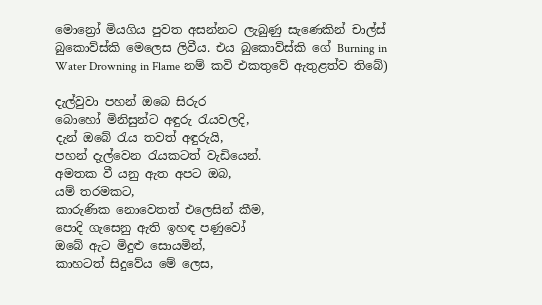මොන්‍රෝ මියගිය පුවත අසන්නට ලැබුණු සැණෙකින් චාල්ස් බුකොව්ස්කි මෙලෙස ලිවීය. එය බුකොව්ස්කි ගේ Burning in Water Drowning in Flame නම් කවි එකතුවේ ඇතුළත්ව තිබේ)

දැල්වුවා පහන් ඔබෙ සිරුර
බොහෝ මිනිසුන්ට අඳුරු රැයවලදි,
දැන් ඔබේ රැය තවත් අඳුරුයි,
පහන් දැල්වෙන රැයකටත් වැඩියෙන්.
අමතක වී යනු ඇත අපට ඔබ,
යම් තරමකට,
කාරුණික නොවෙතත් එලෙසින් කීම,
පොදි ගැසෙනු ඇති ඉහඳ පණුවෝ
ඔබේ ඇට මිදුළු සොයමින්,
කාහටත් සිදුවේය මේ ලෙස,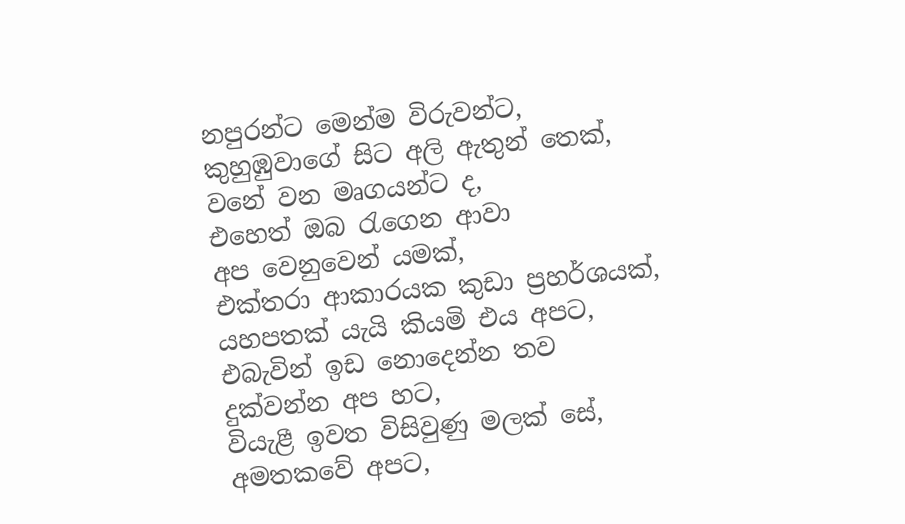නපුරන්ට මෙන්ම විරුවන්ට,
කුහුඹුවාගේ සිට අලි ඇතුන් තෙක්,
වනේ වන මෘගයන්ට ද,
එහෙත් ඔබ රැගෙන ආවා
අප වෙනුවෙන් යමක්,
එක්තරා ආකාරයක කුඩා ප්‍රහර්ශයක්,
යහපතක් යැයි කියමි එය අපට,
එබැවින් ඉඩ නොදෙන්න තව
දුක්වන්න අප හට,
වියැළී ඉවත විසිවුණු මලක් සේ,
අමතකවේ අපට,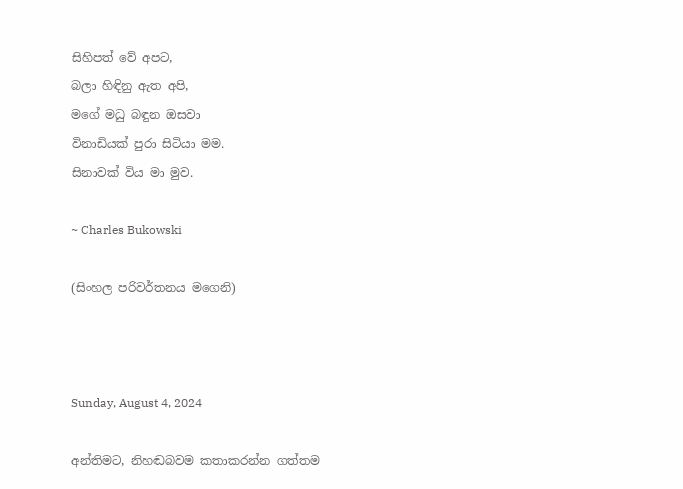සිහිපත් වේ අපට,
බලා හිඳිනු ඇත අපි,
මගේ මධු බඳුන ඔසවා
විනාඩියක් පුරා සිටියා මම.
සිනාවක් විය මා මුව.

~ Charles Bukowski

(සිංහල පරිවර්තනය මගෙනි)



Sunday, August 4, 2024

අන්තිමට, නිහඬබවම කතාකරන්න ගත්තම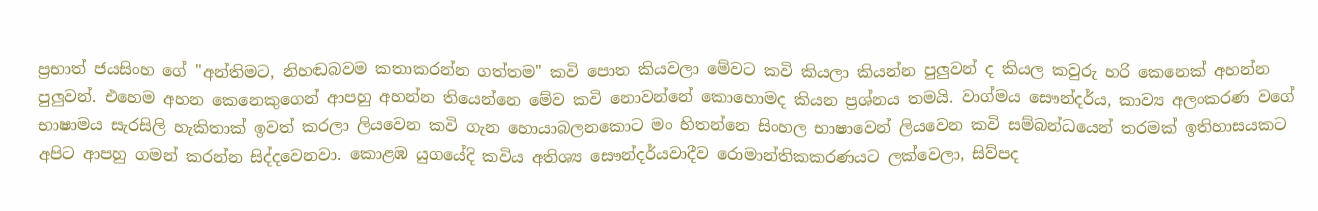ප්‍රභාත් ජයසිංහ ගේ "අන්තිමට, නිහඬබවම කතාකරන්න ගත්තම" කවි පොත කියවලා මේවට කවි කියලා කියන්න පුලුවන් ද කියල කවුරු හරි කෙනෙක් අහන්න පුලුවන්. එහෙම අහන කෙනෙකුගෙන් ආපහු අහන්න තියෙන්නෙ මේව කවි නොවන්නේ කොහොමද කියන ප්‍රශ්නය තමයි. වාග්මය සෞන්දර්ය, කාව්‍ය අලංකරණ වගේ භාෂාමය සැරසිලි හැකිතාක් ඉවත් කරලා ලියවෙන කවි ගැන හොයාබලනකොට මං හිතන්නෙ සිංහල භාෂාවෙන් ලියවෙන කවි සම්බන්ධයෙන් තරමක් ඉතිහාසයකට අපිට ආපහු ගමන් කරන්න සිද්දවෙනවා. කොළඹ යුගයේදි කවිය අතිශ්‍ය සෞන්දර්යවාදීව රොමාන්තිකකරණයට ලක්වෙලා, සිව්පද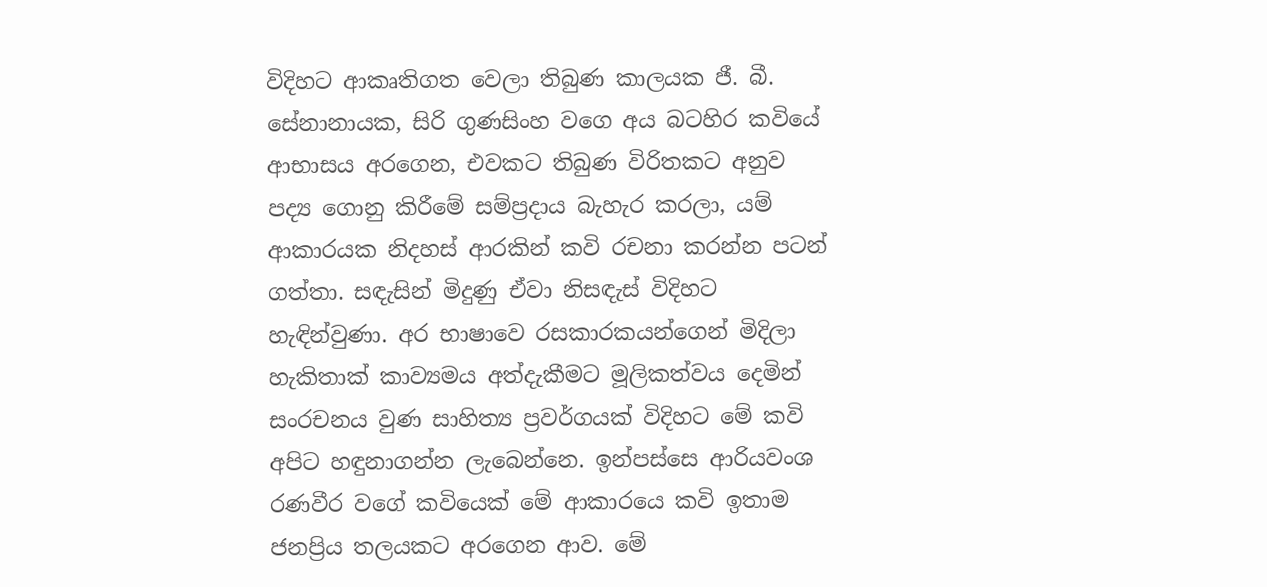විදිහට ආකෘතිගත වෙලා තිබුණ කාලයක ජී. බී. සේනානායක, සිරි ගුණසිංහ වගෙ අය බටහිර කවියේ ආභාසය අරගෙන, එවකට තිබුණ විරිතකට අනුව පද්‍ය ගොනු කිරීමේ සම්ප්‍රදාය බැහැර කරලා, යම් ආකාරයක නිදහස් ආරකින් කවි රචනා කරන්න පටන් ගත්තා. සඳැසින් මිදුණු ඒවා නිසඳැස් විදිහට හැඳින්වුණා. අර භාෂාවෙ රසකාරකයන්ගෙන් මිදිලා හැකිතාක් කාව්‍යමය අත්දැකීමට මූලිකත්වය දෙමින් සංරචනය වුණ සාහිත්‍ය ප්‍රවර්ගයක් විදිහට මේ කවි අපිට හඳුනාගන්න ලැබෙන්නෙ. ඉන්පස්සෙ ආරියවංශ රණවීර වගේ කවියෙක් මේ ආකාරයෙ කවි ඉතාම ජනප්‍රිය තලයකට අරගෙන ආව. මේ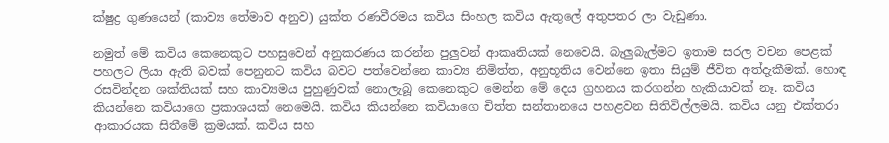ක්ෂුද්‍ර ගුණයෙන් (කාව්‍ය තේමාව අනුව) යුක්ත රණවීරමය කවිය සිංහල කවිය ඇතුලේ අතුපතර ලා වැඩුණා.

නමුත් මේ කවිය කෙනෙකුට පහසුවෙන් අනුකරණය කරන්න පුලුවන් ආකෘතියක් නෙවෙයි. බැලුබැල්මට ඉතාම සරල වචන පෙළක් පහලට ලියා ඇති බවක් පෙනුනට කවිය බවට පත්වෙන්නෙ කාව්‍ය නිමිත්ත, අනුභූතිය වෙන්නෙ ඉතා සියුම් ජීවිත අත්දැකීමක්. හොඳ රසවින්දන ශක්තියක් සහ කාව්‍යමය පුහුණුවක් නොලැබූ කෙනෙකුට මෙන්න මේ දෙය ග්‍රහනය කරගන්න හැකියාවක් නෑ. කවිය කියන්නෙ කවියාගෙ ප්‍රකාශයක් නෙමෙයි. කවිය කියන්නෙ කවියාගෙ චිත්‍ත සන්තානයෙ පහළවන සිතිවිල්ලමයි. කවිය යනු එක්තරා ආකාරයක සිතීමේ ක්‍රමයක්. කවිය සහ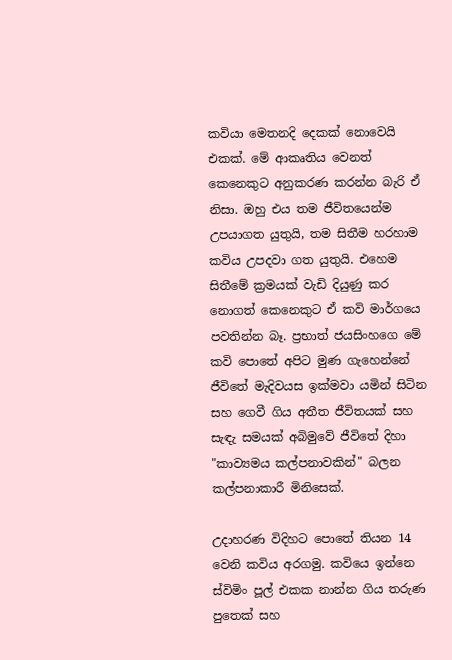කවියා මෙතනදි දෙකක් නොවෙයි එකක්. මේ ආකෘතිය වෙනත් කෙනෙකුට අනුකරණ කරන්න බැරි ඒ නිසා. ඔහු එය තම ජීවිතයෙන්ම උපයාගත යුතුයි, තම සිතීම හරහාම කවිය උපදවා ගත යුතුයි. එහෙම සිතීමේ ක්‍රමයක් වැඩි දියුණු කර නොගත් කෙනෙකුට ඒ කවි මාර්ගයෙ පවතින්න බෑ. ප්‍රභාත් ජයසිංහගෙ මේ කවි පොතේ අපිට මුණ ගැහෙන්නේ ජීවිතේ මැදිවයස ඉක්මවා යමින් සිටින සහ ගෙවී ගිය අතීත ජීවිතයක් සහ සැඳැ සමයක් අබිමුවේ ජීවිතේ දිහා "කාව්‍යමය කල්පනාවකින්" බලන කල්පනාකාරී මිනිසෙක්.

උදාහරණ විදිහට පොතේ තියන 14 වෙනි කවිය අරගමු. කවියෙ ඉන්නෙ ස්විමිං පූල් එකක නාන්න ගිය තරුණ පුතෙක් සහ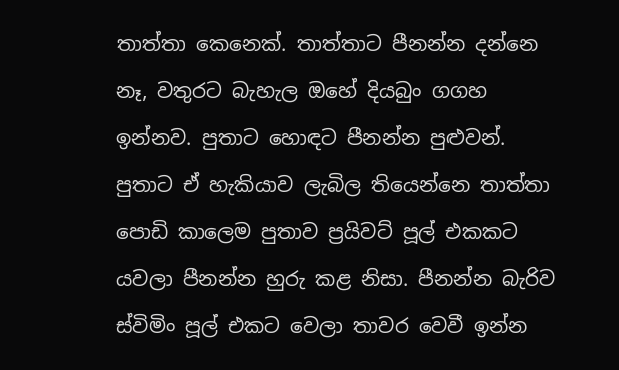තාත්තා කෙනෙක්. තාත්තාට පීනන්න දන්නෙ නෑ, වතුරට බැහැල ඔහේ දියබුං ගගහ ඉන්නව. පුතාට හොඳට පීනන්න පුළුවන්. පුතාට ඒ හැකියාව ලැබිල තියෙන්නෙ තාත්තා පොඩි කාලෙම පුතාව ප්‍රයිවට් පූල් එකකට යවලා පීනන්න හුරු කළ නිසා. පීනන්න බැරිව ස්විමිං පූල් එකට වෙලා තාවර වෙවී ඉන්න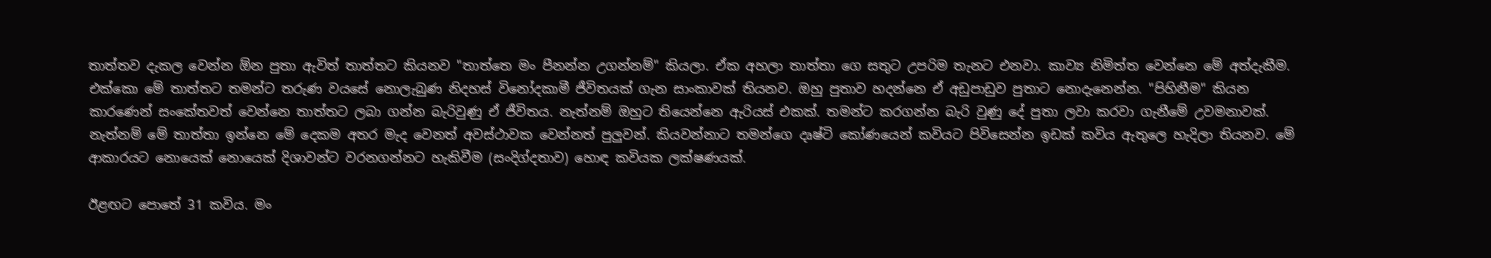තාත්තව දැකල වෙන්න ඕන පුතා ඇවිත් තාත්තට කියනව "තාත්තෙ මං පීනන්න උගන්නම්" කියලා. ඒක අහලා තාත්තා ගෙ සතුට උපරිම තැනට එනවා. කාව්‍ය නිමිත්ත වෙන්නෙ මේ අත්දැකීම. එක්කො මේ තාත්තට තමන්ට තරුණ වයසේ නොලැබුණ නිදහස් විනෝදකාමී ජීවිතයක් ගැන සාංකාවක් තියනව. ඔහු පුතාව හදන්නෙ ඒ අඩුපාඩුව පුතාට නොදැනෙන්න. "පිහිනීම" කියන කාරණෙන් සංකේතවත් වෙන්නෙ තාත්තට ලබා ගන්න බැරිවුණු ඒ ජීවිතය. නැත්නම් ඔහුට තියෙන්නෙ ඇරියස් එකක්. තමන්ට කරගන්න බැරි වුණු දේ පුතා ලවා කරවා ගැනීමේ උවමනාවක්. නැත්නම් මේ තාත්තා ඉන්නෙ මේ දෙකම අතර මැද වෙනත් අවස්ථාවක වෙන්නත් පුලුවන්. කියවන්නාට තමන්ගෙ දෘෂ්ටි කෝණයෙන් කවියට පිවිසෙන්න ඉඩක් කවිය ඇතුලෙ හැදිලා තියනව. මේ ආකාරයට නොයෙක් නොයෙක් දිශාවන්ට වරනගන්නට හැකිවීම (සංදිග්දතාව) හොඳ කවියක ලක්ෂණයක්.

ඊළඟට පොතේ 31 කවිය. මං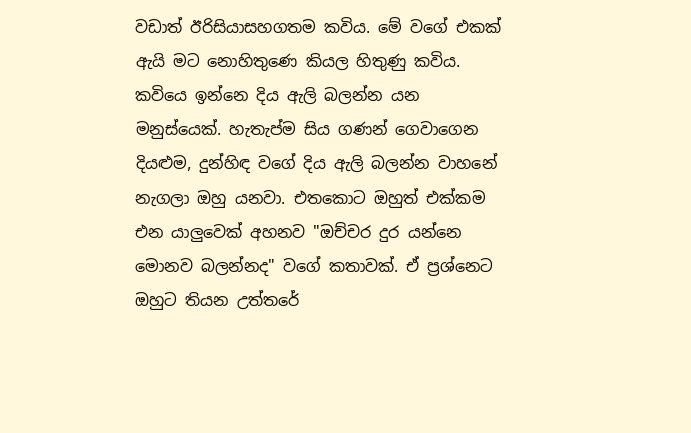වඩාත් ඊරිසියාසහගතම කවිය. මේ වගේ එකක් ඇයි මට නොහිතුණෙ කියල හිතුණු කවිය. කවියෙ ඉන්නෙ දිය ඇලි බලන්න යන මනුස්යෙක්. හැතැප්ම සිය ගණන් ගෙවාගෙන දියළුම, දුන්හිඳ වගේ දිය ඇලි බලන්න වාහනේ නැගලා ඔහු යනවා. එතකොට ඔහුත් එක්කම එන යාලුවෙක් අහනව "ඔච්චර දුර යන්නෙ මොනව බලන්නද" වගේ කතාවක්. ඒ ප්‍රශ්නෙට ඔහුට තියන උත්තරේ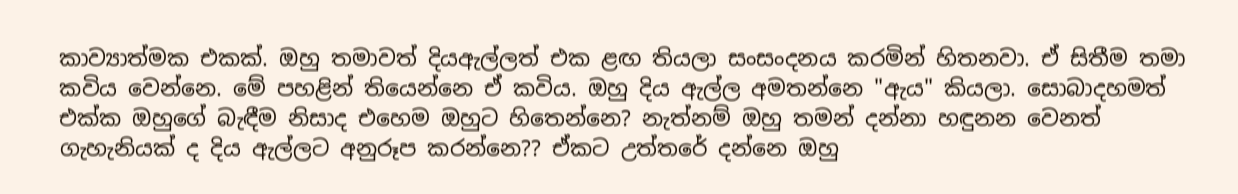කාව්‍යාත්මක එකක්. ඔහු තමාවත් දියඇල්ලත් එක ළඟ තියලා සංසංදනය කරමින් හිතනවා. ඒ සිතීම තමා කවිය වෙන්නෙ. මේ පහළින් තියෙන්නෙ ඒ කවිය. ඔහු දිය ඇල්ල අමතන්නෙ "ඇය" කියලා. සොබාදහමත් එක්ක ඔහුගේ බැඳීම නිසාද එහෙම ඔහුට හිතෙන්නෙ? නැත්නම් ඔහු තමන් දන්නා හඳුනන වෙනත් ගැහැනියක් ද දිය ඇල්ලට අනුරූප කරන්නෙ?? ඒකට උත්තරේ දන්නෙ ඔහු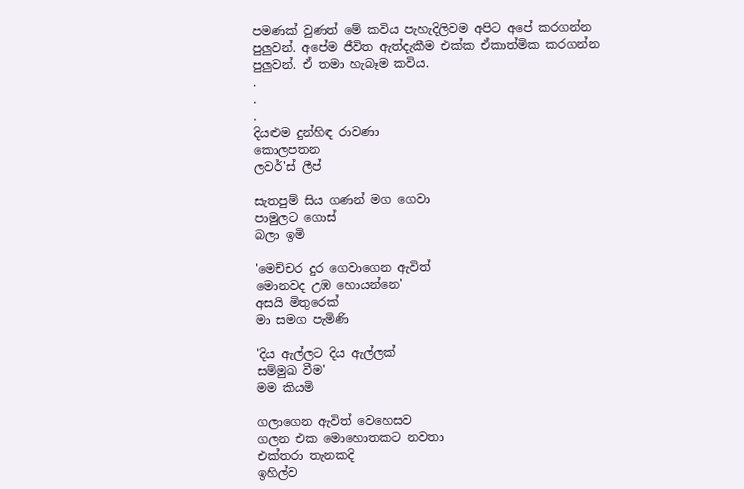පමණක් වුණත් මේ කවිය පැහැදිලිවම අපිට අපේ කරගන්න පුලුවන්. අපේම ජීවිත ඇත්දැකීම එක්ක ඒකාත්මික කරගන්න පුලුවන්. ඒ තමා හැබෑම කවිය.
.
.
.
දියළුම දුන්හිඳ රාවණා
කොලපතන
ලවර්'ස් ලීප්

සැතපුම් සිය ගණන් මග ගෙවා
පාමුලට ගොස්
බලා ඉමි

'මෙච්චර දුර ගෙවාගෙන ඇවිත්
මොනවද උඹ හොයන්නෙ'
අසයි මිතුරෙක්
මා සමග පැමිණි

'දිය ඇල්ලට දිය ඇල්ලක්
සම්මුඛ වීම'
මම කියමි

ගලාගෙන ඇවිත් වෙහෙසව
ගලන එක මොහොතකට නවතා
එක්තරා තැනකදි
ඉහිල්ව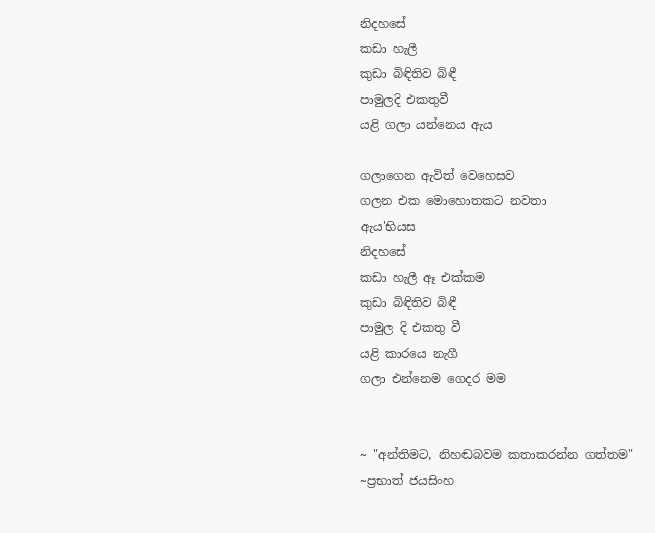නිදහසේ
කඩා හැලී
කුඩා බිඳිතිව බිඳී
පාමුලදි එකතුවී
යළි ගලා යන්නෙය ඇය

ගලාගෙන ඇවිත් වෙහෙසව
ගලන එක මොහොතකට නවතා
ඇය'භියස
නිදහසේ
කඩා හැලී ඈ එක්කම
කුඩා බිඳිතිව බිඳී
පාමුල දි එකතු වී
යළි කාරයෙ නැගී
ගලා එන්නෙම ගෙදර මම


~ "අන්තිමට, නිහඬබවම කතාකරන්න ගත්තම"
~ප්‍රභාත් ජයසිංහ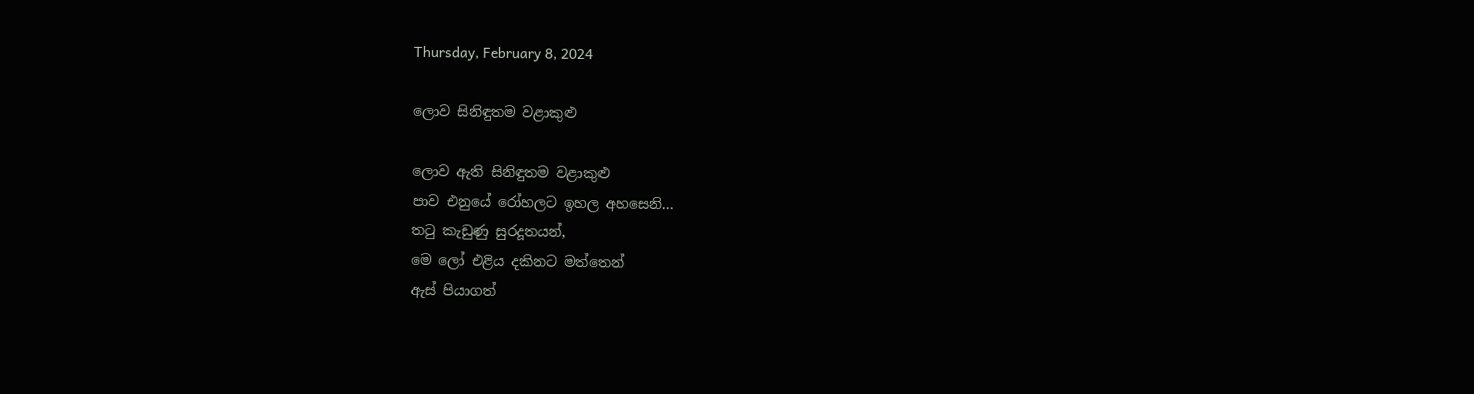Thursday, February 8, 2024

ලොව සිනිඳුතම වළාකුළු

ලොව ඇති සිනිඳුතම වළාකුළු
පාව එනුයේ රෝහලට ඉහල අහසෙනි...
තටු කැඩුණු සුරදූතයන්,
මෙ ලෝ එළිය දකිනට මත්තෙන්
ඇස් පියාගත්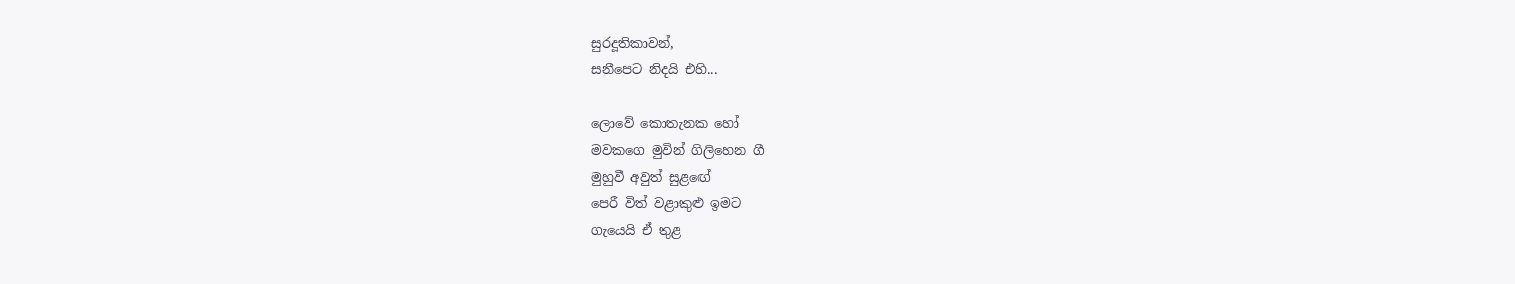සුරදූතිකාවන්,
සනීපෙට නිදයි එහි...

ලොවේ කොතැනක හෝ
මවකගෙ මුවින් ගිලිහෙන ගී
මුහුවී අවුත් සුළඟේ
පෙරී විත් වළාකුළු ඉමට
ගැයෙයි ඒ තුළ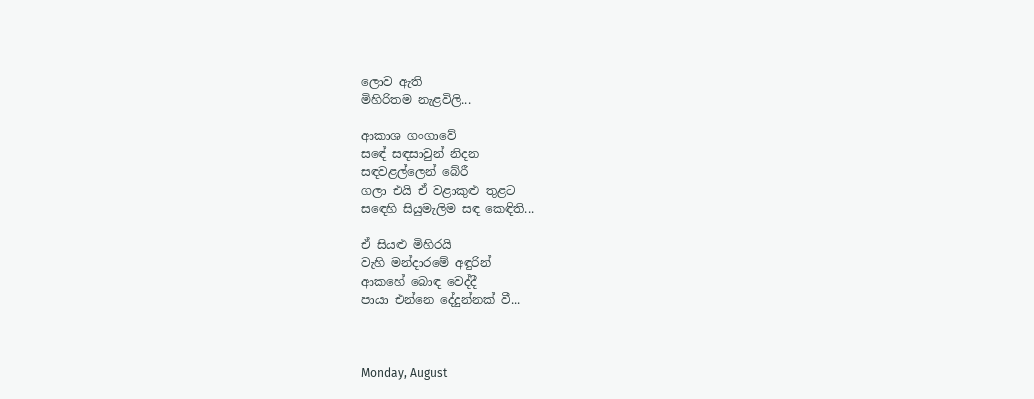ලොව ඇති
මිහිරිතම නැළවිලි...

ආකාශ ගංගාවේ
සඳේ සඳසාවුන් නිදන
සඳවළල්ලෙන් බේරී
ගලා එයි ඒ වළාකුළු තුළට
සඳෙහි සියුමැලිම සඳ කෙඳිති...

ඒ සියළු මිහිරයි
වැහි මන්දාරමේ අඳුරින්
ආකහේ බොඳ වෙද්දී
පායා එන්නෙ දේදුන්නක් වී...



Monday, August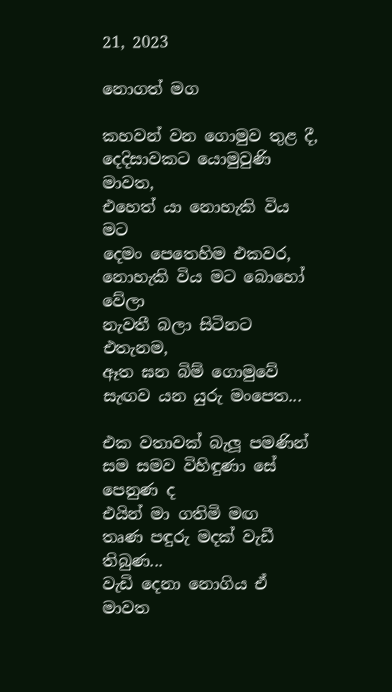21, 2023

නොගත් මග

කහවන් වන ගොමුව තුළ දී,
දෙදිසාවකට යොමුවුණි මාවත,
එහෙත් යා නොහැකි විය මට
දෙමං පෙතෙහිම එකවර,
නොහැකි විය මට බොහෝ වේලා
නැවතී බලා සිටිනට එතැනම,
ඈත ඝන බිම් ගොමුවේ
සැඟව යන යුරු මංපෙත...

එක වතාවක් බැලූ පමණින්
සම සමව විහිඳුණා සේ පෙනුණ ද
එයින් මා ගතිමි මඟ
තෘණ පඳුරු මදක් වැඩී තිබුණ...
වැඩි දෙනා නොගිය ඒ මාවත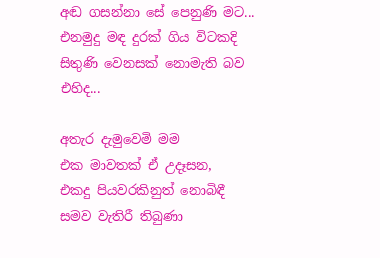අඬ ගසන්නා සේ පෙනුණි මට...
එනමුදු මඳ දුරක් ගිය විටකදි
සිතුණි වෙනසක් නොමැති බව එහිද...

අතැර දැමුවෙමි මම
එක මාවතක් ඒ උදෑසන,
එකදු පියවරකිනුත් නොබිඳී
සමව වැතිරී තිබුණා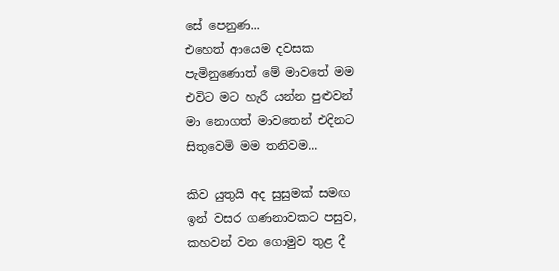සේ පෙනුණ...
එහෙත් ආයෙම දවසක
පැමිනුණොත් මේ මාවතේ මම
එවිට මට හැරී යන්න පුළුවන්
මා නොගත් මාවතෙන් එදිනට
සිතුවෙමි මම තනිවම...

කිව යුතුයි අද සුසුමක් සමඟ
ඉන් වසර ගණනාවකට පසුව,
කහවන් වන ගොමුව තුළ දී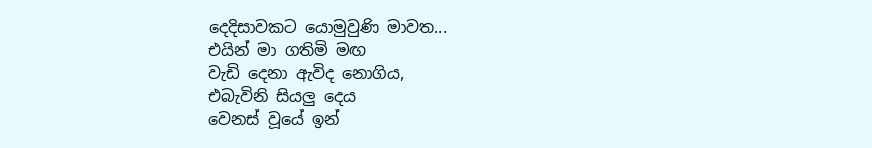දෙදිසාවකට යොමුවුණි මාවත...
එයින් මා ගතිමි මඟ
වැඩි දෙනා ඇවිද නොගිය,
එබැවිනි සියලු දෙය
වෙනස් වූයේ ඉන්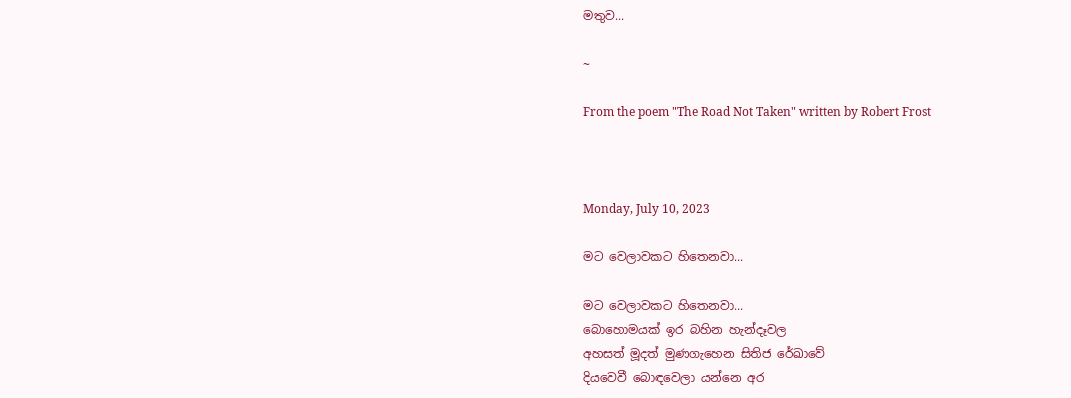මතුව...

~

From the poem "The Road Not Taken" written by Robert Frost



Monday, July 10, 2023

මට වෙලාවකට හිතෙනවා...

මට වෙලාවකට හිතෙනවා...
බොහොමයක් ඉර බහින හැන්දෑවල
අහසත් මූදත් මුණගැහෙන සිතිජ රේඛාවේ
දියවෙවී බොඳවෙලා යන්නෙ අර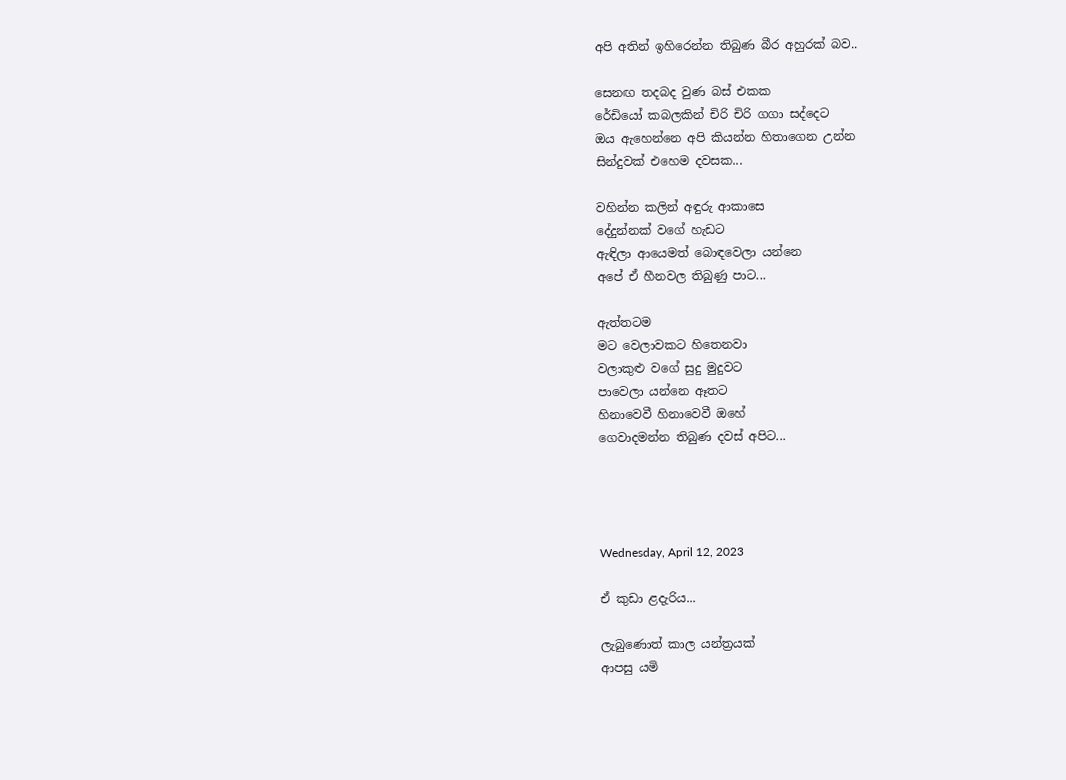අපි අතින් ඉහිරෙන්න තිබුණ බීර අහුරක් බව..

සෙනඟ තදබද වුණ බස් එකක
රේඩියෝ කබලකින් චිරි චිරි ගගා සද්දෙට
ඔය ඇහෙන්නෙ අපි කියන්න හිතාගෙන උන්න
සින්දුවක් එහෙම දවසක...

වහින්න කලින් අඳුරු ආකාසෙ
දේදුන්නක් වගේ හැඩට
ඇඳිලා ආයෙමත් බොඳවෙලා යන්නෙ
අපේ ඒ හීනවල තිබුණු පාට...

ඇත්තටම
මට වෙලාවකට හිතෙනවා
වලාකුළු වගේ සුදු මුදුවට
පාවෙලා යන්නෙ ඈතට
හිනාවෙවී හිනාවෙවී ඔහේ
ගෙවාදමන්න තිබුණ දවස් අපිට...




Wednesday, April 12, 2023

ඒ කුඩා ළදැරිය...

ලැබුණොත් කාල යන්ත්‍රයක්
ආපසු යමි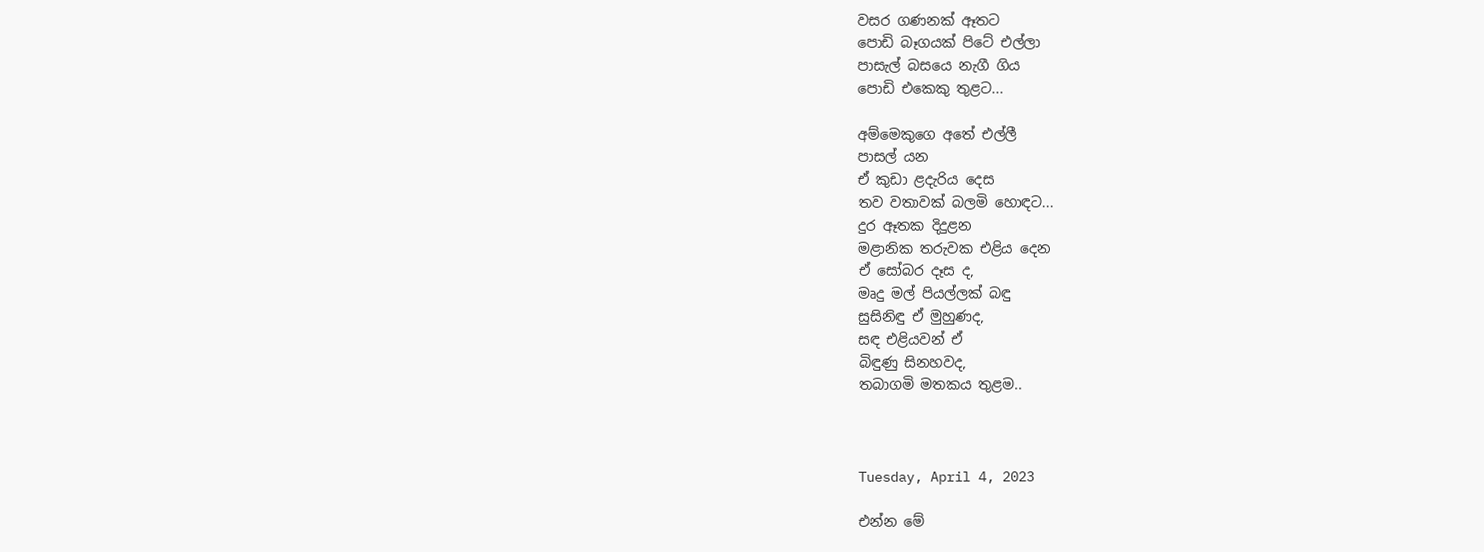වසර ගණනක් ඈතට
පොඩි බෑගයක් පිටේ එල්ලා
පාසැල් බසයෙ නැගී ගිය
පොඩි එකෙකු තුළට...

අම්මෙකුගෙ අතේ එල්ලී
පාසල් යන
ඒ කුඩා ළදැරිය දෙස
තව වතාවක් බලමි හොඳට...
දුර ඈතක දිදුළන
මළානික තරුවක එළිය දෙන
ඒ සෝබර දෑස ද,
මෘදු මල් පියල්ලක් බඳු
සුසිනිඳු ඒ මුහුණද,
සඳ එළියවන් ඒ
බිඳුණු සිනහවද,
තබාගමි මතකය තුළම..



Tuesday, April 4, 2023

එන්න මේ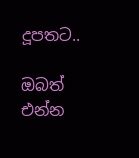දූපතට..

ඔබත් එන්න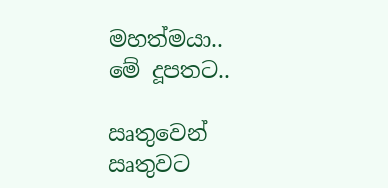මහත්මයා..
මේ දූපතට..

ඍතුවෙන් ඍතුවට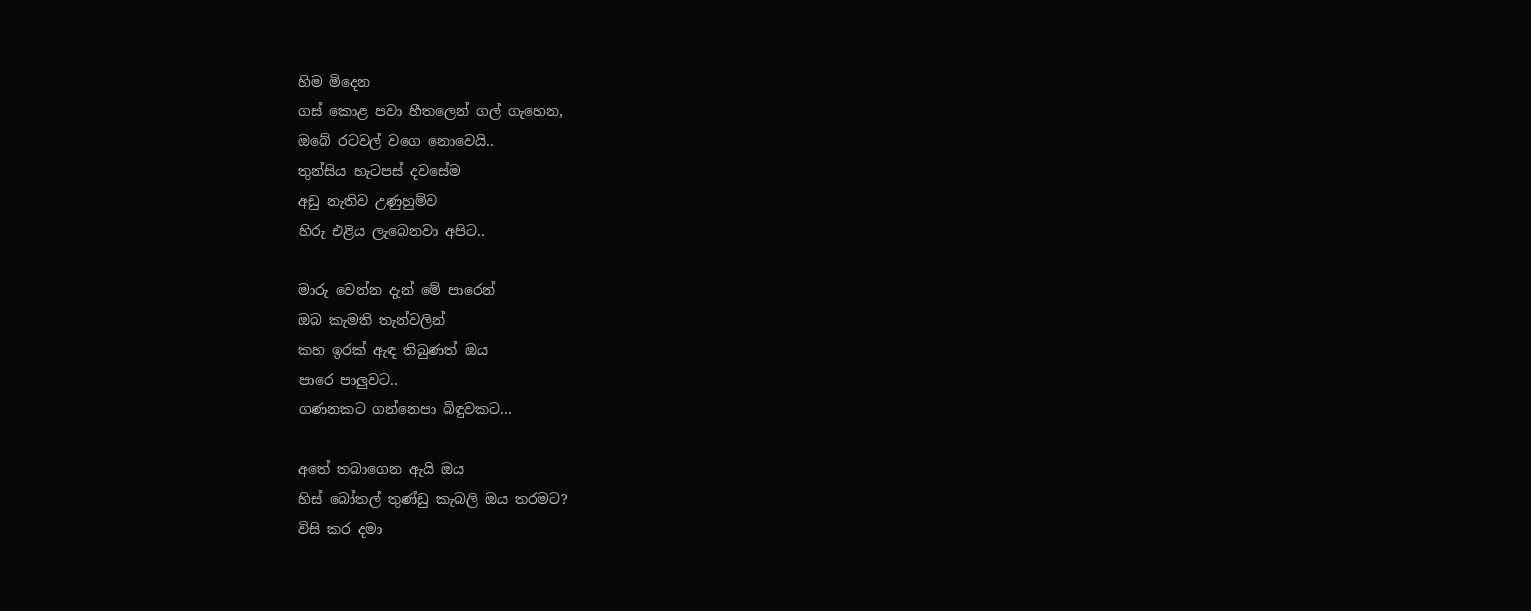හිම මිදෙන
ගස් කොළ පවා හීතලෙන් ගල් ගැහෙන,
ඔබේ රටවල් වගෙ නොවෙයි..
තුන්සිය හැටපස් දවසේම
අඩු නැතිව උණුහුම්ව
හිරු එළිය ලැබෙනවා අපිට..

මාරු වෙන්න දැන් මේ පාරෙන්
ඔබ කැමති තැන්වලින්
කහ ඉරක් ඇඳ තිබුණත් ඔය
පාරෙ පාලුවට..
ගණනකට ගන්නෙපා බිඳුවකට...

අතේ තබාගෙන ඇයි ඔය
හිස් බෝතල් තුණ්ඩු කැබලි ඔය තරමට?
විසි කර දමා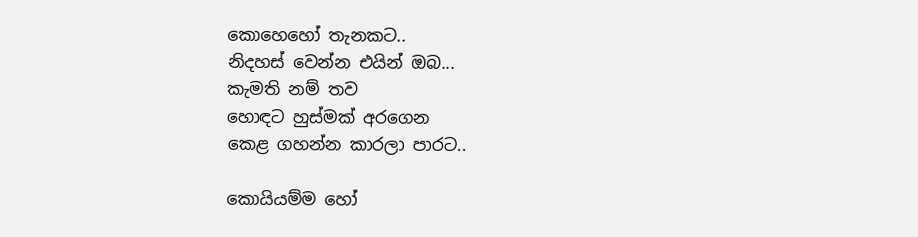කොහෙහෝ තැනකට..
නිදහස් වෙන්න එයින් ඔබ...
කැමති නම් තව
හොඳට හුස්මක් අරගෙන
කෙළ ගහන්න කාරලා පාරට..

කොයියම්ම හෝ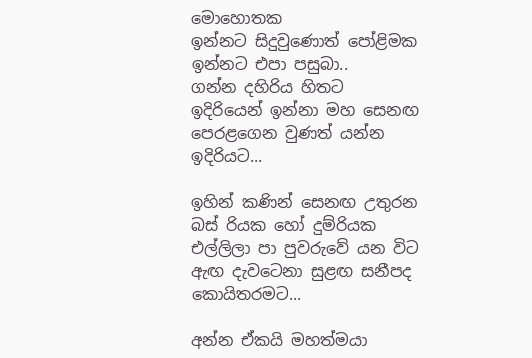මොහොතක
ඉන්නට සිදුවුණොත් පෝළිමක
ඉන්නට එපා පසුබා..
ගන්න දහිරිය හිතට
ඉදිරියෙන් ඉන්නා මහ සෙනඟ
පෙරළගෙන වුණත් යන්න ඉදිරියට...

ඉහින් කණින් සෙනඟ උතුරන
බස් රියක හෝ දුම්රියක
එල්ලිලා පා පුවරුවේ යන විට
ඇඟ දැවටෙනා සුළඟ සනීපද කොයිතරමට...

අන්න ඒකයි මහත්මයා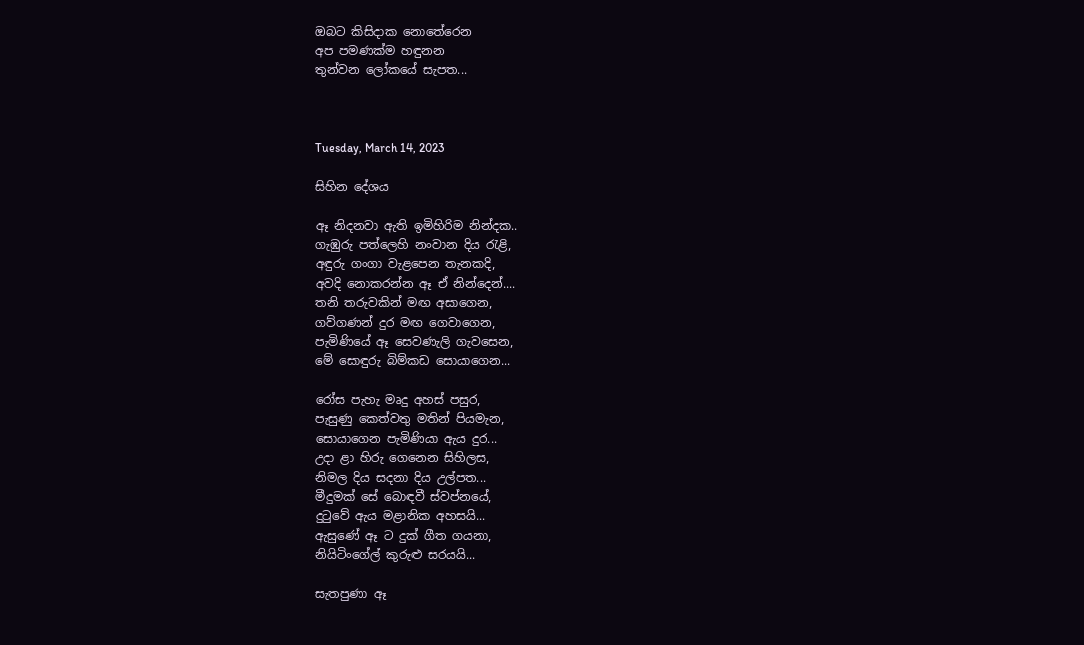ඔබට කිසිදාක නොතේරෙන
අප පමණක්ම හඳුනන
තුන්වන ලෝකයේ සැපත...



Tuesday, March 14, 2023

සිහින දේශය

ඈ නිදනවා ඇති ඉමිහිරිම නින්දක..
ගැඹුරු පත්ලෙහි නංවාන දිය රැළි,
අඳුරු ගංගා වැළපෙන තැනකදි,
අවදි නොකරන්න ඈ ඒ නින්දෙන්....
තනි තරුවකින් මඟ අසාගෙන,
ගව්ගණන් දුර මඟ ගෙවාගෙන,
පැමිණියේ ඈ සෙවණැලි ගැවසෙන,
මේ සොඳුරු බිම්කඩ සොයාගෙන...

රෝස පැහැ මෘදු අහස් පසුර,
පැසුණු කෙත්වතු මතින් පියමැන,
සොයාගෙන පැමිණියා ඇය දුර...
උදා ළා හිරු ගෙනෙන සිහිලස,
නිමල දිය සදනා දිය උල්පත...
මීදුමක් සේ බොඳවී ස්වප්නයේ,
දුටුවේ ඇය මළානික අහසයි...
ඇසුණේ ඈ ට දුක් ගීත ගයනා,
නියිටිංගේල් කුරුළු සරයයි...

සැතපුණා ඈ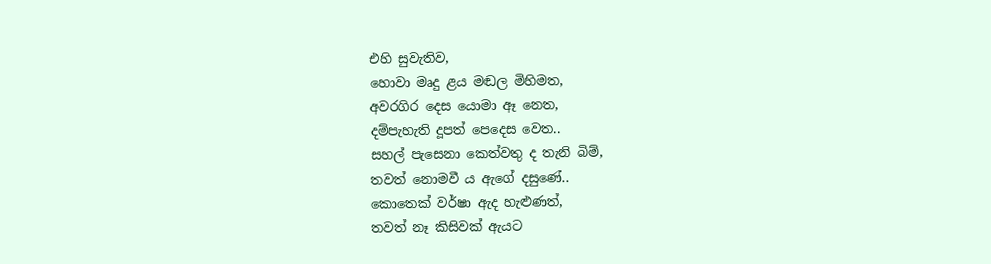එහි සුවැතිව,
හොවා මෘදු ළය මඬල මිහිමත,
අවරගිර දෙස යොමා ඈ නෙත,
දම්පැහැති දූපත් පෙදෙස වෙත..
සහල් පැසෙනා කෙත්වතු ද තැනි බිම්,
තවත් නොමවී ය ඇගේ දසුණේ..
කොතෙක් වර්ෂා ඇද හැළුණත්,
තවත් නෑ කිසිවක් ඇයට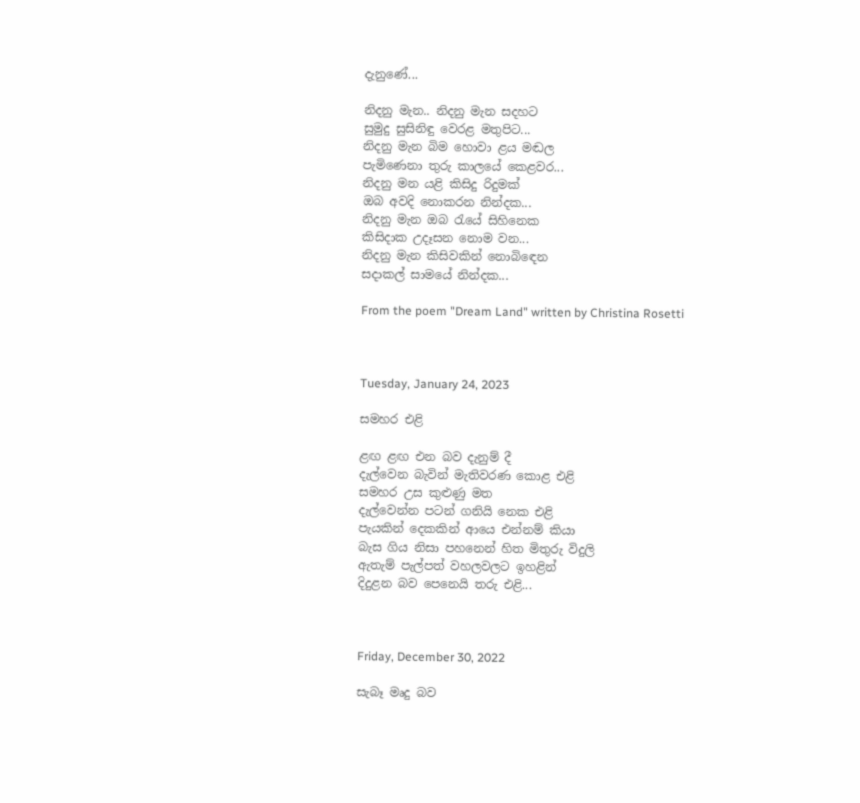දැනුණේ...

නිදනු මැන.. නිදනු මැන සදහට
සුමුදු සුසිනිඳු වෙරළ මතුපිට...
නිදනු මැන බිම හොවා ළය මඬල
පැමිණෙනා තුරු කාලයේ කෙළවර...
නිදනු මන යළි කිසිදු රිදුමක්
ඔබ අවදි නොකරන නින්දක...
නිදනු මැන ඔබ රැයේ සිහිනෙක
කිසිදාක උදෑසන නොම වන...
නිදනු මැන කිසිවකින් නොබිඳෙන
සදාකල් සාමයේ නින්දක...

From the poem "Dream Land" written by Christina Rosetti



Tuesday, January 24, 2023

සමහර එළි

ළඟ ළඟ එන බව දැනුම් දී
දැල්වෙන බැවින් මැතිවරණ කොළ එළි
සමහර උස කුළුණු මත
දැල්වෙන්න පටන් ගනියි නෙක එළි
පැයකින් දෙකකින් ආයෙ එන්නම් කියා
බැස ගිය නිසා පහනෙන් හිත මිතුරු විදුලි
ඇතැම් පැල්පත් වහලවලට ඉහළින්
දිදුළන බව පෙනෙයි තරු එළි...



Friday, December 30, 2022

සැබෑ මෘදු බව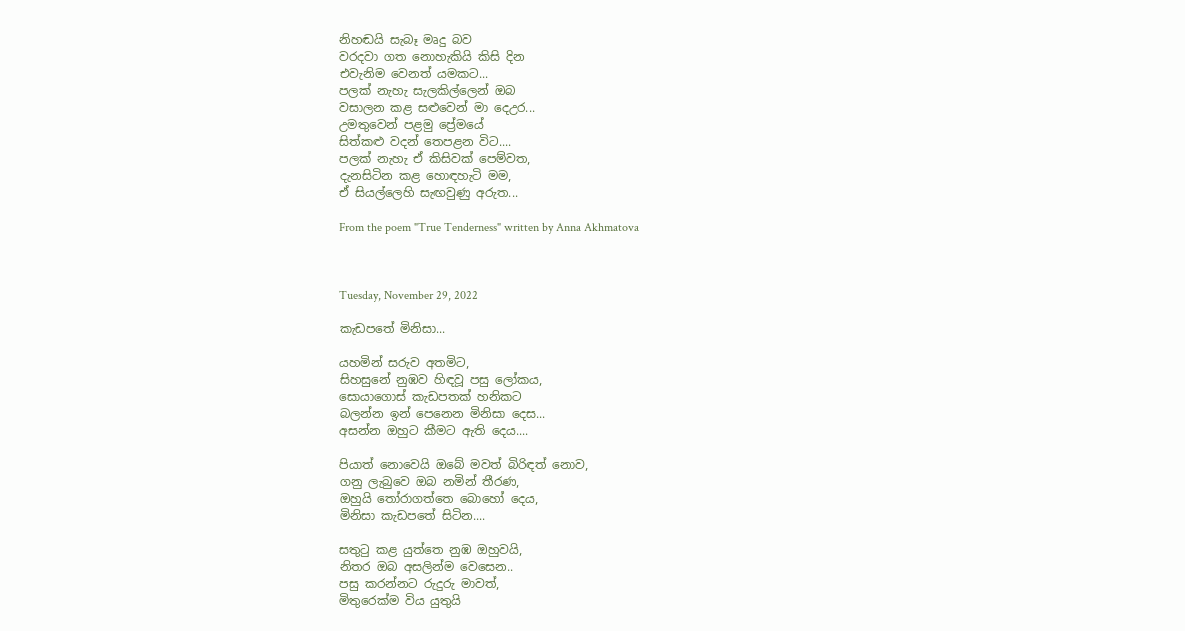නිහඬයි සැබෑ මෘදු බව
වරදවා ගත නොහැකියි කිසි දින
එවැනිම වෙනත් යමකට...
පලක් නැහැ සැලකිල්ලෙන් ඔබ
වසාලන කළ සළුවෙන් මා දෙඋර...
උමතුවෙන් පළමු ප්‍රේමයේ
සිත්කළු වදන් තෙපළන විට....
පලක් නැහැ ඒ කිසිවක් පෙම්වත,
දැනසිටින කළ හොඳහැටි මම,
ඒ සියල්ලෙහි සැඟවුණු අරුත...

From the poem "True Tenderness" written by Anna Akhmatova



Tuesday, November 29, 2022

කැඩපතේ මිනිසා...

යහමින් සරුව අතමිට,
සිහසුනේ නුඹව හිඳවූ පසු ලෝකය,
සොයාගොස් කැඩපතක් හනිකට
බලන්න ඉන් පෙනෙන මිනිසා දෙස...
අසන්න ඔහුට කීමට ඇති ‌දෙය....

පියාත් නොවෙයි ඔබේ මවත් බිරිඳත් නොව,
ගනු ලැබුවෙ ඔබ නමින් තීරණ,
ඔහුයි තෝරාගත්තෙ බොහෝ දෙය,
මිනිසා කැඩපතේ සිටින....

සතුටු කළ යුත්තෙ නුඹ ඔහුවයි,
නිතර ඔබ අසලින්ම වෙසෙන..
පසු කරන්නට රුදුරු මාවත්,
මිතුරෙක්ම විය යුතුයි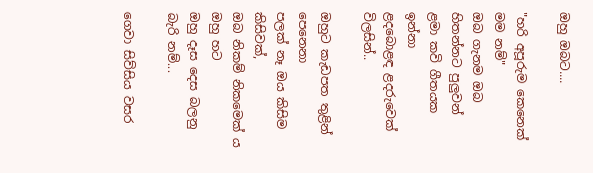ඔහු ඔබට....

"හරි අපූරුම කෙනෙක් මම නම්"
ඔබ ගැනම ඔබ හිතන්නට පුලුවන්
ළමා කවි ගීතයක ඉන්නා
ළදබොළඳ ළදරුවෙක් විලසින්..

ඔහුට කැඩපත තුළින් පෙනෙනා
පලක් නෑ ඔය කිසිම කිසිවක්,
ඔබ නිකම් නිකමෙක් ය ඔහු හට
ඔහු දෑස දෙස බලනු බැරි නම්...

ගෙවා සිව්සිය වසර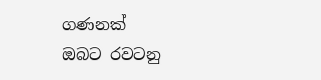ගණනක්
ඔබට රවටනු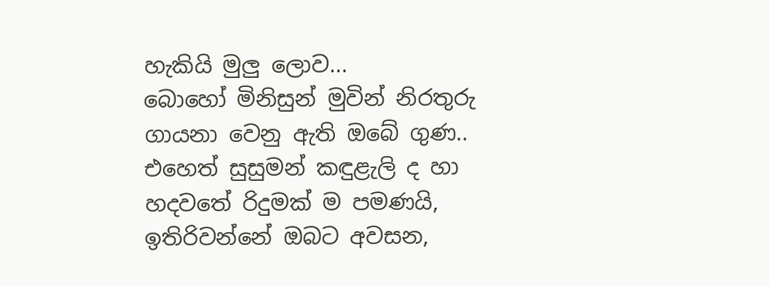හැකියි මුලු ලොව...
බොහෝ මිනිසුන් මුවින් නි‍රතුරු
ගායනා වෙනු ඇති ඔබේ ගුණ..
එහෙත් සුසුමන් කඳුළැලි ද හා
හදවතේ රිදුමක් ම පමණයි,
ඉතිරිවන්නේ ඔබට අවසන,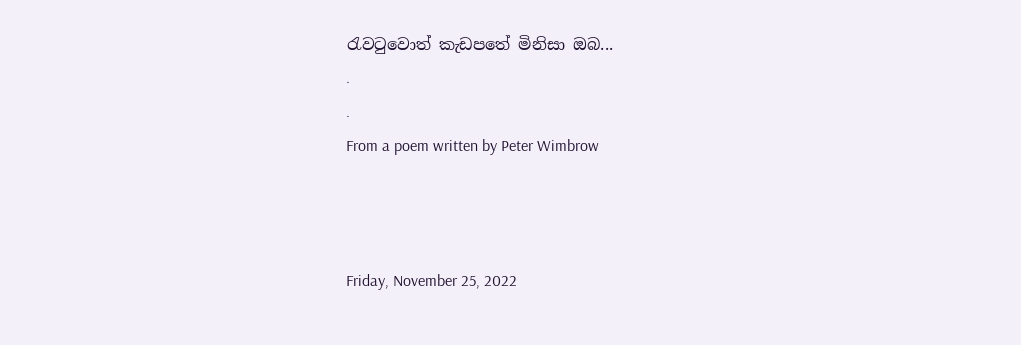රැවටුවොත් කැඩපතේ මිනිසා ඔබ...
.
.
From a poem written by Peter Wimbrow



Friday, November 25, 2022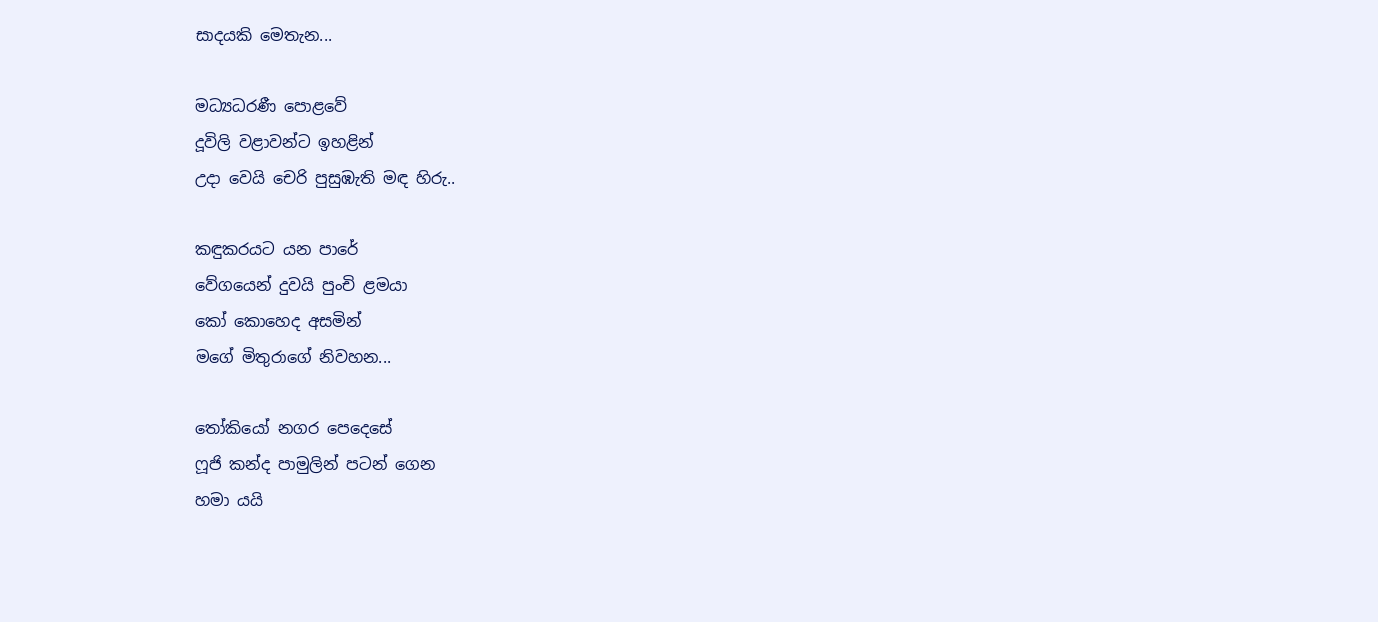සාදයකි මෙතැන...

මධ්‍යධරණී පොළවේ
දූවිලි වළාවන්ට ඉහළින්
උදා වෙයි චෙරි පුසුඹැති මඳ හිරු..

කඳුකරයට යන පාරේ
වේගයෙන් දුවයි පුංචි ළමයා
කෝ කොහෙද අසමින්
මගේ මිතුරාගේ නිවහන...

තෝකියෝ නගර පෙදෙසේ
ෆූජි කන්ද පාමුලින් පටන් ගෙන
හමා යයි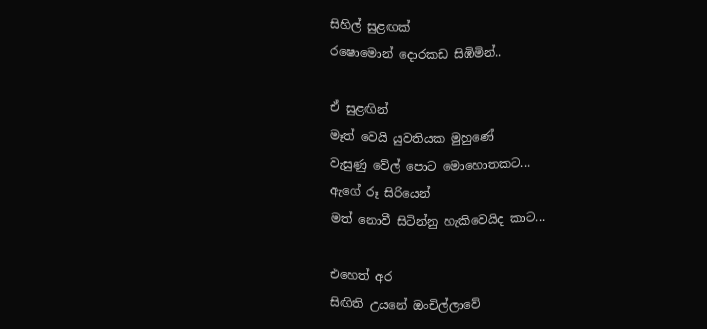සිහිල් සුළඟක්
රෂොමොන් දොරකඩ සිඹිමින්..

ඒ සුළඟින්
මෑත් වෙයි යුවතියක මුහුණේ
වැසුණු වේල් පොට මොහොතකට...
ඇගේ රූ සිරියෙන්
මත් නොවී සිටින්නු හැකිවෙයිද කාට...

එහෙත් අර
සිඟිති උයනේ ඔංචිල්ලාවේ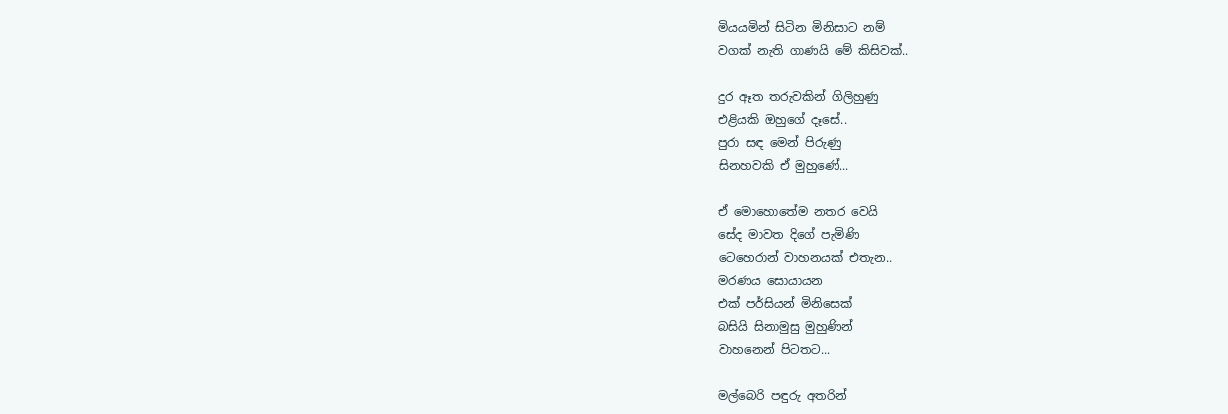මියයමින් සිටින මිනිසාට නම්
වගක් නැති ගාණයි මේ කිසිවක්..

දුර ඈත තරුවකින් ගිලිහුණු
එළියකි ඔහුගේ දෑසේ..
පුරා සඳ මෙන් පිරුණු
සිනහවකි ඒ මුහුණේ...

ඒ මොහොතේම නතර වෙයි
සේද මාවත දිගේ පැමිණි
ටෙහෙරාන් වාහනයක් එතැන..
මරණය සොයායන
එක් පර්සියන් මිනිසෙක්
බසියි සිනාමුසු මුහුණින්
වාහනෙන් පිටතට...

මල්බෙරි පඳුරු අතරින්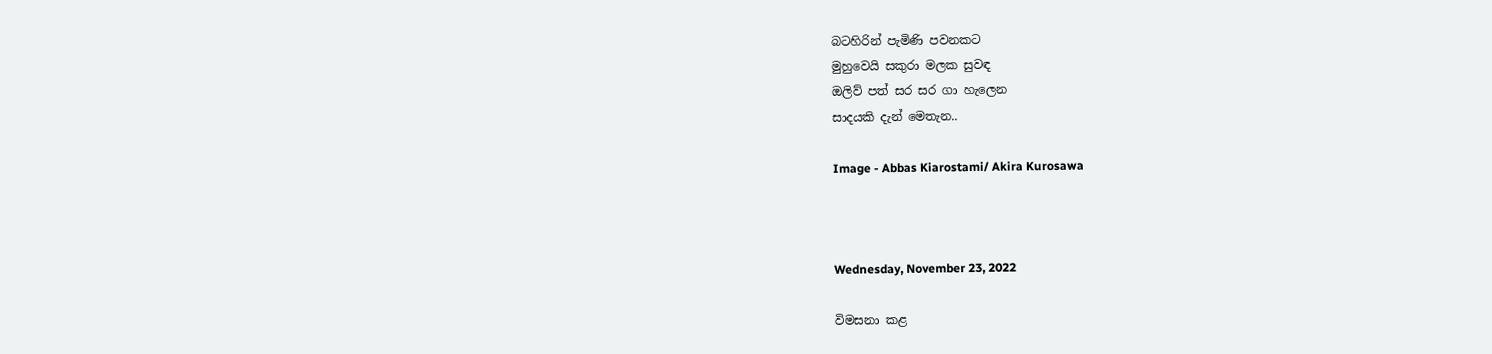බටහිරින් පැමිණි පවනකට
මුහුවෙයි සකුරා මලක සුවඳ
ඔලිව් පත් සර සර ගා හැලෙන
සාදයකි දැන් මෙතැන..

Image - Abbas Kiarostami/ Akira Kurosawa



Wednesday, November 23, 2022

විමසනා කළ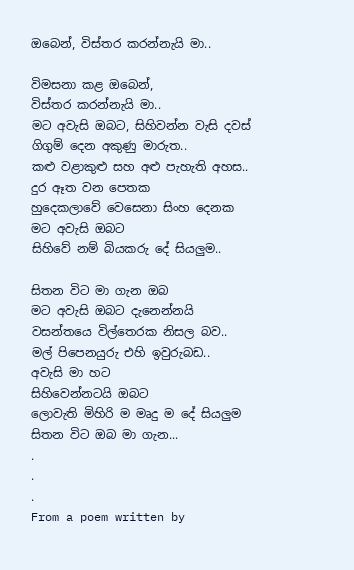ඔබෙන්, විස්තර කරන්නැයි මා..

විමසනා කළ ඔබෙන්,
විස්තර කරන්නැයි මා..
මට අවැසි ඔබට, සිහිවන්න වැසි දවස්
ගිගුම් දෙන අකුණු මාරුත..
කළු වළාකුළු සහ අළු පැහැති අහස..
දුර ඈත වන පෙතක
හුදෙකලාවේ වෙසෙනා සිංහ දෙනක
මට අවැසි ඔබට
සිහිවේ නම් බියකරු දේ සියලුම..

සිතන විට මා ගැන ඔබ
මට අවැසි ඔබට දැනෙන්නයි
වසන්තයෙ විල්තෙරක නිසල බව..
මල් පිපෙනයුරු එහි ඉවුරුබඩ..
අවැසි මා හට
සිහිවෙන්නටයි ඔබට
ලොවැති මිහිරි ම මෘදු ම දේ සියලුම
සිතන විට ඔබ මා ගැන...
.
.
.
From a poem written by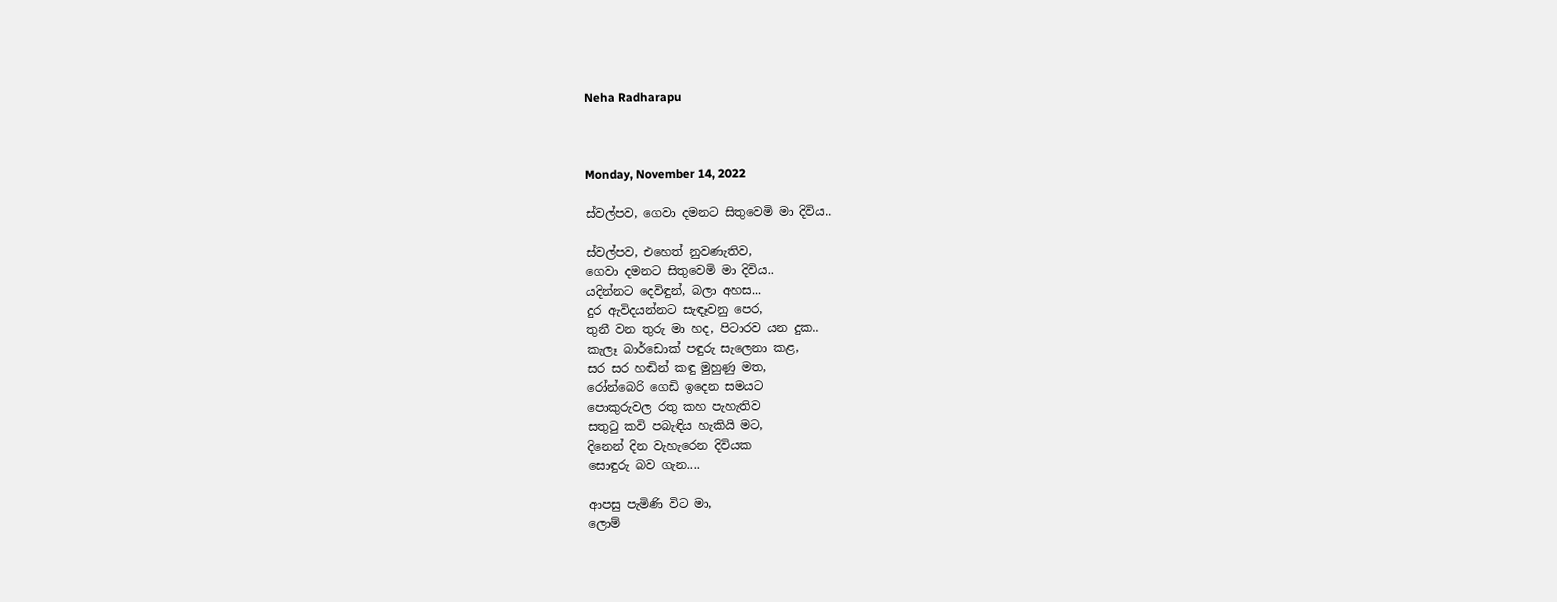Neha Radharapu



Monday, November 14, 2022

ස්වල්පව, ගෙවා දමනට සිතුවෙමි මා දිවිය..

ස්වල්පව, එහෙත් නුවණැතිව,
ගෙවා දමනට සිතුවෙමි මා දිවිය..
යදින්නට දෙවිඳුන්, බලා අහස...
දුර ඇවිදයන්නට සැඳෑවනු පෙර,
තුනී වන තුරු මා හද, පිටාරව යන දුක..
කැලෑ බාර්ඩොක් පඳුරු සැලෙනා කළ,
සර සර හඬින් කඳු මුහුණු මත,
රෝන්බෙරි ගෙඩි ඉදෙන සමයට
පොකුරුවල රතු කහ පැහැතිව
සතුටු කවි පබැඳිය හැකියි මට,
දිනෙන් දින වැහැරෙන දිවියක
සොඳුරු බව ගැන....

ආපසු පැමිණි විට මා,
ලොම්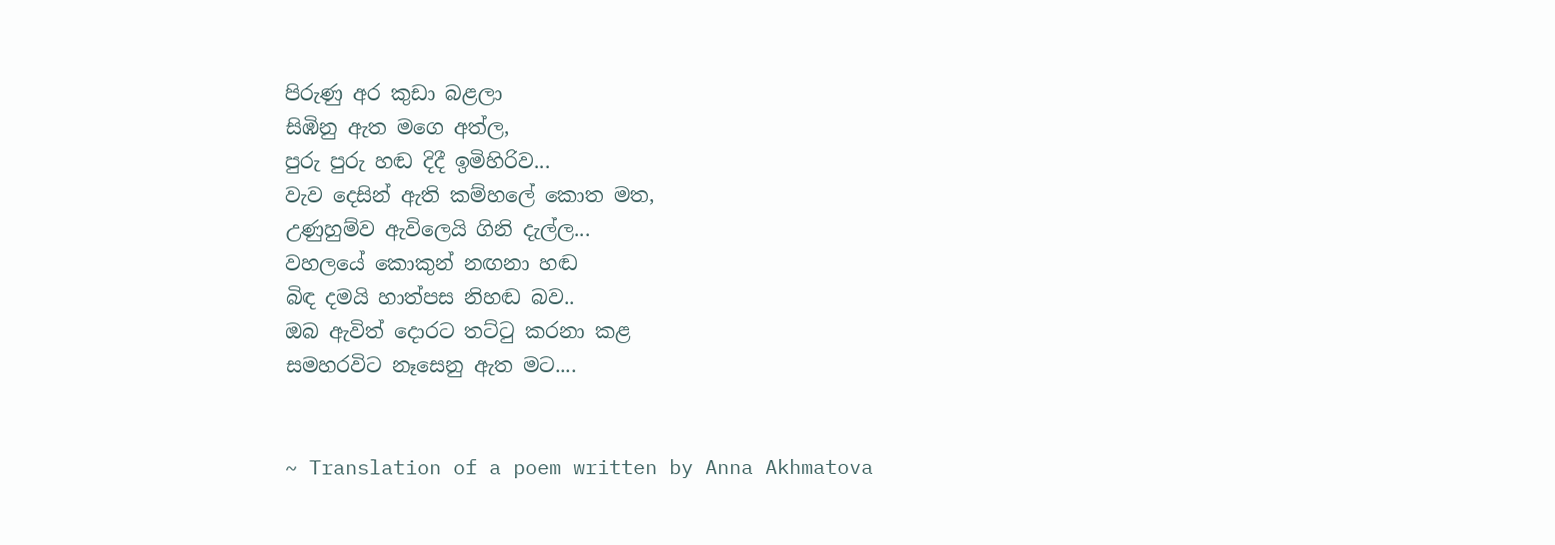පිරුණු අර කුඩා බළලා
සිඹිනු ඇත මගෙ අත්ල,
පුරු පුරු හඬ දිදී ඉමිහිරිව...
වැව දෙසින් ඇති කම්හලේ කොත මත,
උණුහුම්ව ඇවිලෙයි ගිනි දැල්ල...
වහලයේ කොකුන් නඟනා හඬ
බිඳ දමයි හාත්පස නිහඬ බව..
ඔබ ඇවිත් දොරට තට්ටු කරනා කළ
සමහරවිට නෑසෙනු ඇත මට....


~ Translation of a poem written by Anna Akhmatova